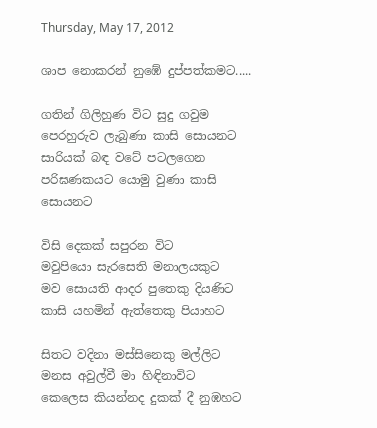Thursday, May 17, 2012

ශාප නොකරන් නු‍ඹේ දුප්පත්කමට.....

ගතින් ගිලිහුණ විට සුදු ගවුම
පෙරහුරුව ලැබුණා කාසි සොයනට
සාරියක් බඳ වටේ පටලගෙන
පරිඝණකයට යොමු වුණා කාසි සොයනට

විසි දෙකක් සපුරන විට
මවුපියො සැරසෙති මනා‍ලයකුට
මව සොයති ආදර පුතෙකු දියණිට
කාසි යහමින් ඇත්තෙකු පියාහට

සිතට වදිනා මස්සිනෙකු මල්ලිට
මනස අවුල්වී මා හිඳිනාවිට
කෙලෙස කියන්නද දුකක් දී නුඹහට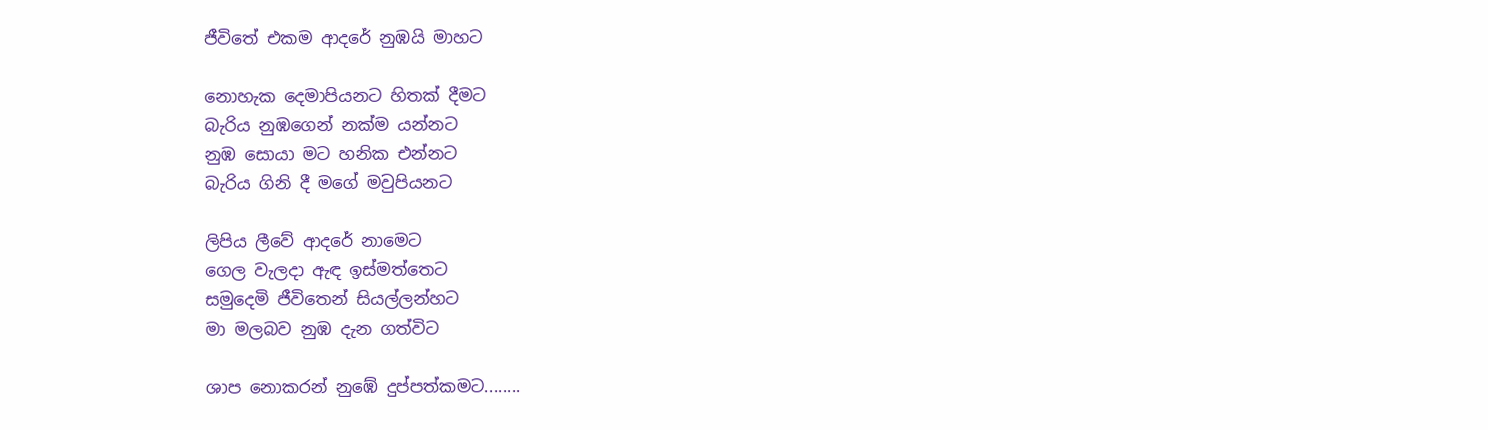ජීවිතේ එකම ආදරේ නුඹයි මාහට

නොහැක දෙමාපියනට හිතක් දීමට
බැරිය නුඹගෙන් නක්ම යන්නට
නුඹ සොයා මට හනික එන්නට
බැරිය ගිනි දී මගේ මවුපියනට

ලිපිය ලීවේ ආදරේ නාමෙට
ගෙල වැලදා ඇඳ ඉස්මත්තෙට
සමුදෙමි ජීවිතෙන් සියල්ලන්හට
මා මලබව නුඹ දැන ගත්විට

ශාප නොකරන් නු‍ඹේ දුප්පත්කමට........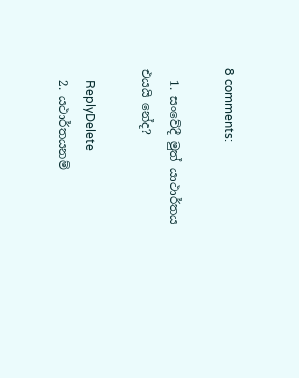8 comments:

  1. සංවේදී මුත් යාථාර්තය එයයි නේද?

    ReplyDelete
  2. යථාර්තයනම්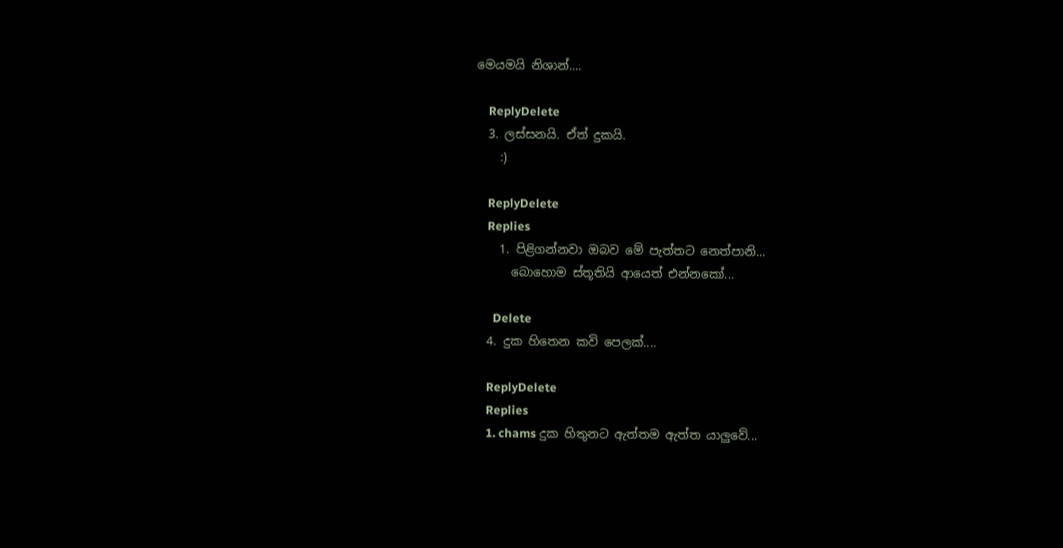මෙයමයි නිශාන්....

    ReplyDelete
  3. ලස්සනයි. ඒත් දුකයි.
    :)

    ReplyDelete
    Replies
    1. පිළිගන්නවා ඔබව මේ පැත්තට නෙත්පානි...
      බොහොම ස්තූතියි ආයෙත් එන්නකෝ...

      Delete
  4. දුක හිතෙන කවි පෙලක්....

    ReplyDelete
    Replies
    1. chams දුක හිතුනට ඇත්තම ඇත්ත යාලුවේ...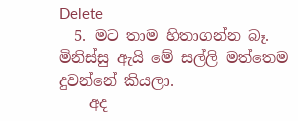Delete
  5. මට තාම හිතාගන්න බෑ. මිනිස්සු ඇයි මේ සල්ලි මත්තෙම දුවන්නේ කියලා.
    අද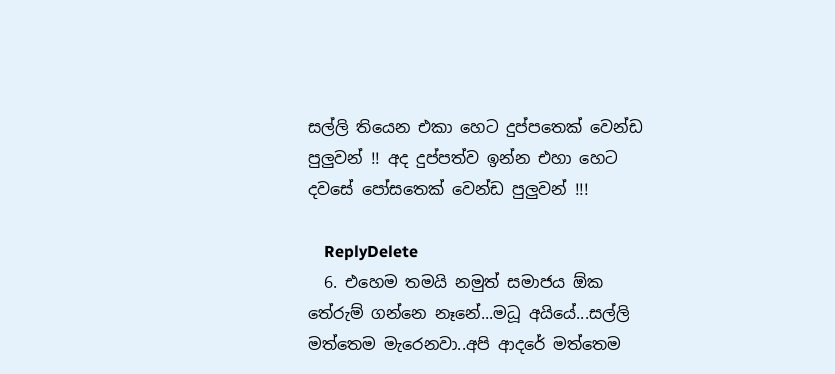සල්ලි තියෙන එකා හෙට දුප්පතෙක් වෙන්ඩ පුලුවන් !! අද දුප්පත්ව ඉන්න එහා හෙට දවසේ පෝසතෙක් වෙන්ඩ පුලුවන් !!!

    ReplyDelete
  6. එහෙම තමයි නමුත් සමාජය ඕක තේරුම් ගන්නෙ නෑනේ...මධූ අයියේ...සල්ලි මත්තෙම මැරෙනවා..අපි ආදරේ මත්තෙම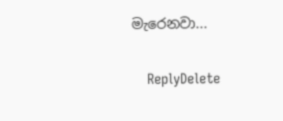මැරෙනවා...

    ReplyDelete